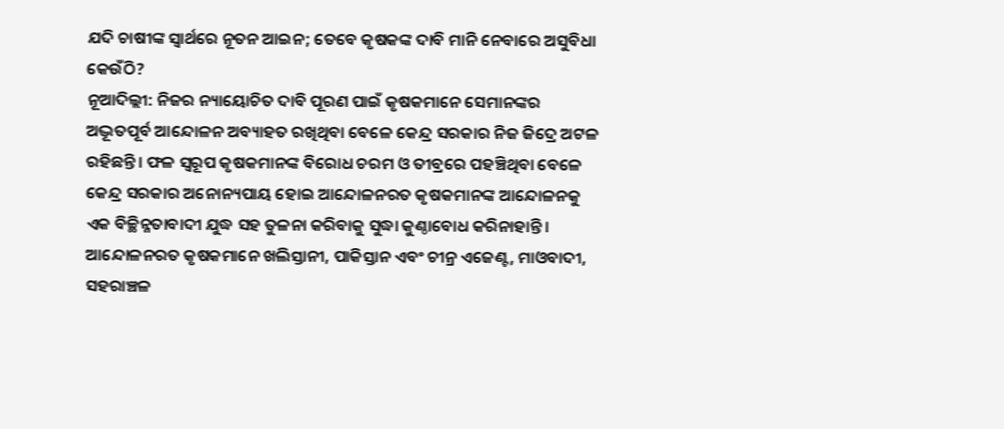ଯଦି ଚାଷୀଙ୍କ ସ୍ୱାର୍ଥରେ ନୂତନ ଆଇନ; ତେବେ କୃଷକଙ୍କ ଦାବି ମାନି ନେବାରେ ଅସୁବିଧା କେଉଁଠି?
ନୂଆଦିଲ୍ଲୀ: ନିଜର ନ୍ୟାୟୋଚିତ ଦାବି ପୂରଣ ପାଇଁ କୃଷକମାନେ ସେମାନଙ୍କର ଅଦ୍ଭୂତପୂର୍ବ ଆନ୍ଦୋଳନ ଅବ୍ୟାହତ ରଖିଥିବା ବେଳେ କେନ୍ଦ୍ର ସରକାର ନିଜ ଜିଦ୍ରେ ଅଟଳ ରହିଛନ୍ତି। ଫଳ ସ୍ୱରୂପ କୃଷକମାନଙ୍କ ବିରୋଧ ଚରମ ଓ ତୀବ୍ରରେ ପହଞ୍ଚିଥିବା ବେଳେ କେନ୍ଦ୍ର ସରକାର ଅନୋନ୍ୟପାୟ ହୋଇ ଆନ୍ଦୋଳନରତ କୃଷକମାନଙ୍କ ଆନ୍ଦୋଳନକୁ ଏକ ବିଚ୍ଛିନ୍ନତାବାଦୀ ଯୁଦ୍ଧ ସହ ତୁଳନା କରିବାକୁ ସୁଦ୍ଧା କୁଣ୍ଠାବୋଧ କରିନାହାନ୍ତି। ଆନ୍ଦୋଳନରତ କୃଷକମାନେ ଖଲିସ୍ତାନୀ, ପାକିସ୍ତାନ ଏବଂ ଚୀନ୍ର ଏଜେଣ୍ଟ, ମାଓବାଦୀ, ସହରାଞ୍ଚଳ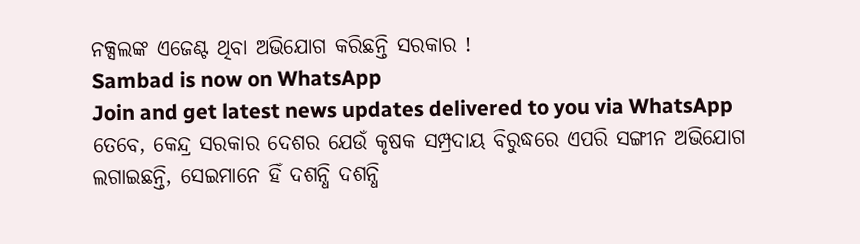ନକ୍ସଲଙ୍କ ଏଜେଣ୍ଟ ଥିବା ଅଭିଯୋଗ କରିଛନ୍ତି ସରକାର !
Sambad is now on WhatsApp
Join and get latest news updates delivered to you via WhatsApp
ତେବେ, କେନ୍ଦ୍ର ସରକାର ଦେଶର ଯେଉଁ କୃଷକ ସମ୍ପ୍ରଦାୟ ବିରୁଦ୍ଧରେ ଏପରି ସଙ୍ଗୀନ ଅଭିଯୋଗ ଲଗାଇଛନ୍ତି, ସେଇମାନେ ହିଁ ଦଶନ୍ଧି ଦଶନ୍ଧି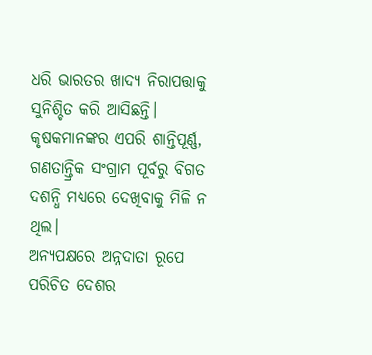ଧରି ଭାରତର ଖାଦ୍ୟ ନିରାପତ୍ତାକୁ ସୁନିଶ୍ଚିତ କରି ଆସିଛନ୍ତି। କୃଷକମାନଙ୍କର ଏପରି ଶାନ୍ତିପୂର୍ଣ୍ଣ, ଗଣତାନ୍ତ୍ରିକ ସଂଗ୍ରାମ ପୂର୍ବରୁ ବିଗତ ଦଶନ୍ଧି ମଧ୍ୟରେ ଦେଖିବାକୁ ମିଳି ନ ଥିଲ।
ଅନ୍ୟପକ୍ଷରେ ଅନ୍ନଦାତା ରୂପେ ପରିଚିତ ଦେଶର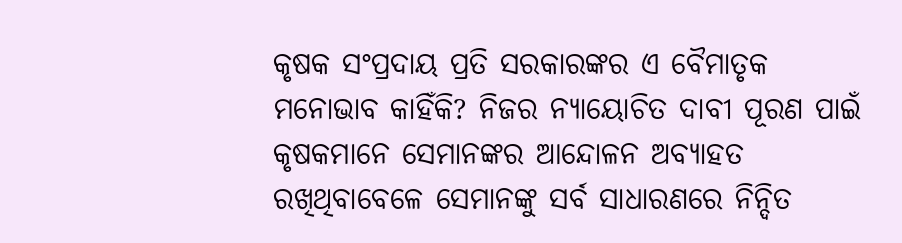କୃଷକ ସଂପ୍ରଦାୟ ପ୍ରତି ସରକାରଙ୍କର ଏ ବୈମାତୃକ ମନୋଭାବ କାହିଁକି? ନିଜର ନ୍ୟାୟୋଚିତ ଦାବୀ ପୂରଣ ପାଇଁ କୃଷକମାନେ ସେମାନଙ୍କର ଆନ୍ଦୋଳନ ଅବ୍ୟାହତ ରଖିଥିବାବେଳେ ସେମାନଙ୍କୁ ସର୍ବ ସାଧାରଣରେ ନିନ୍ଦିତ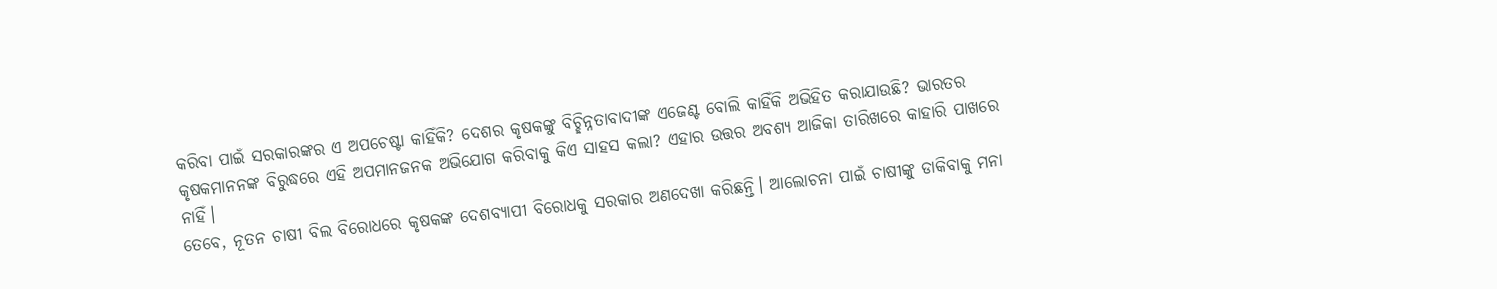କରିବା ପାଇଁ ସରକାରଙ୍କର ଏ ଅପଚେଷ୍ଟା କାହିଁକି? ଦେଶର କୃଷକଙ୍କୁ ବିଚ୍ଛିନ୍ନତାବାଦୀଙ୍କ ଏଜେଣ୍ଟ ବୋଲି କାହିଁକି ଅଭିହିତ କରାଯାଉଛି? ଭାରତର କୃଷକମାନନଙ୍କ ବିରୁଦ୍ଧରେ ଏହି ଅପମାନଜନକ ଅଭିଯୋଗ କରିବାକୁ କିଏ ସାହସ କଲା? ଏହାର ଉତ୍ତର ଅବଶ୍ୟ ଆଜିକା ତାରିଖରେ କାହାରି ପାଖରେ ନାହିଁ।
ତେବେ, ନୂତନ ଚାଷୀ ବିଲ ବିରୋଧରେ କୃଷକଙ୍କ ଦେଶବ୍ୟାପୀ ବିରୋଧକୁ ସରକାର ଅଣଦେଖା କରିଛନ୍ତି। ଆଲୋଚନା ପାଇଁ ଚାଷୀଙ୍କୁ ଡାକିବାକୁ ମନା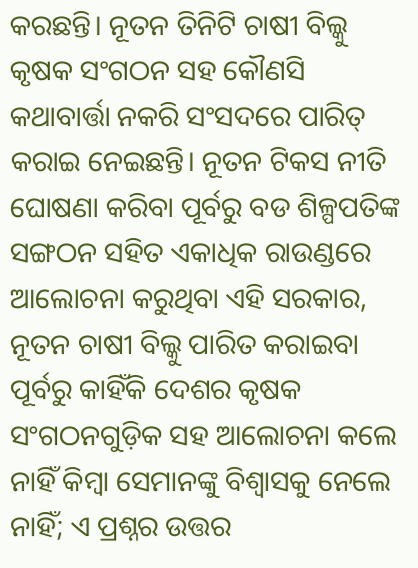କରଛନ୍ତି। ନୂତନ ତିନିଟି ଚାଷୀ ବିଲ୍କୁ କୃଷକ ସଂଗଠନ ସହ କୌଣସି କଥାବାର୍ତ୍ତା ନକରି ସଂସଦରେ ପାରିତ୍ କରାଇ ନେଇଛନ୍ତି। ନୂତନ ଟିକସ ନୀତି ଘୋଷଣା କରିବା ପୂର୍ବରୁ ବଡ ଶିଳ୍ପପତିଙ୍କ ସଙ୍ଗଠନ ସହିତ ଏକାଧିକ ରାଉଣ୍ଡରେ ଆଲୋଚନା କରୁଥିବା ଏହି ସରକାର, ନୂତନ ଚାଷୀ ବିଲ୍କୁ ପାରିତ କରାଇବା ପୂର୍ବରୁ କାହିଁକି ଦେଶର କୃଷକ ସଂଗଠନଗୁଡ଼ିକ ସହ ଆଲୋଚନା କଲେ ନାହିଁ କିମ୍ବା ସେମାନଙ୍କୁ ବିଶ୍ୱାସକୁ ନେଲେ ନାହିଁ; ଏ ପ୍ରଶ୍ନର ଉତ୍ତର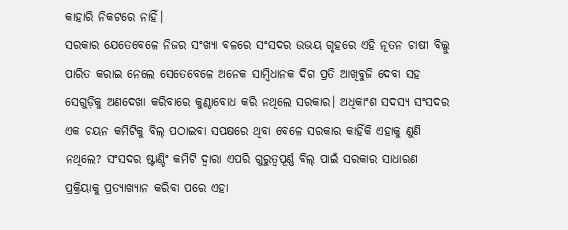କାହାରି ନିକଟରେ ନାହିଁ।
ସରକାର ଯେତେବେଳେ ନିଜର ସଂଖ୍ୟା ବଳରେ ସଂସଦର ଉଭୟ ଗୃହରେ ଏହି ନୂତନ ଚାଷୀ ବିଲ୍କୁ ପାରିତ କରାଇ ନେଲେ ସେତେବେଳେ ଅନେକ ସାମ୍ବିଧାନକ ଦିଗ ପ୍ରତି ଆଖିବୁଜି ଦେବା ସହ ସେଗୁଡ଼ିକୁ ଅଣଦେଖା କରିବାରେ କୁଣ୍ଠାବୋଧ କରି ନଥିଲେ ସରକାର। ଅଧିକାଂଶ ସଦସ୍ୟ ସଂସଦର ଏକ ଚୟନ କମିଟିକୁ ବିଲ୍ ପଠାଇବା ସପକ୍ଷରେ ଥିବା ବେଳେ ସରକାର କାହିଁକି ଏହାକୁ ଣୁଣି ନଥିଲେ? ସଂସଦର ଷ୍ଟାଣ୍ଡିଂ କମିଟି ଦ୍ୱାରା ଏପରି ଗୁରୁତ୍ୱପୂର୍ଣ୍ଣ ବିଲ୍ ପାଇଁ ସରକାର ସାଧାରଣ ପ୍ରକ୍ରିୟାକୁ ପ୍ରତ୍ୟାଖ୍ୟାନ କରିବା ପରେ ଏହା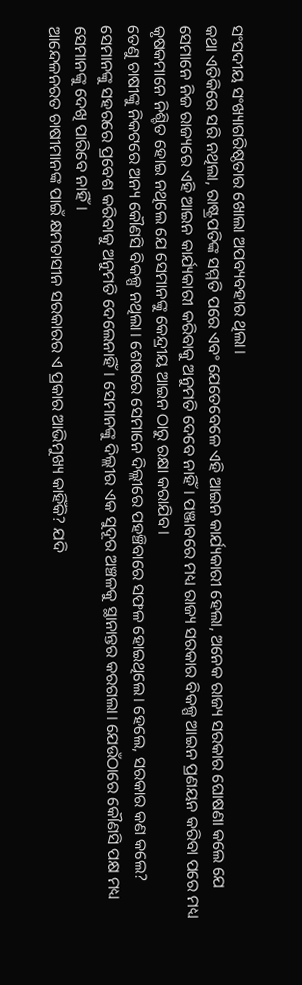ସଂସଦୀୟ ସଂଖ୍ୟାଗରିଷ୍ଠତାର ଖୋଲା ଅପବ୍ୟବହାର ଥିଲା।
କଥା ଏତିକିରେ ସରି ନଥିଲା, ରାଷ୍ଟ୍ରପତିଙ୍କ ସମ୍ମତି ପରେ ଏବଂ ଯେତେବେଳେ ଏହି ଆଇନ କାର୍ଯ୍ୟକାରୀ ହେଲା, ଅନେକ ରାଜ୍ୟ ସରକାର ଘୋଷଣା କଲେ ଯେ ସେମାନେ ନିଜ ରାଜ୍ୟରେ ଏହି ଆଇନ କାର୍ଯ୍ୟକାରୀ କରିବାକୁ ଅନୁମତି ଦେବେ ନାହିଁ। ପଞ୍ଜାବରେ ମଧ୍ୟ ରାଜ୍ୟ ସରକାର ବିକଳ୍ପ ଆଇନ ପ୍ରଣୟନ କରିବା ପରେ ମଧ୍ୟ କୃଷକମାନେ ନିଶ୍ଚିତ ହୋଇ ନଥିଲେ ଯେ ସେମାନଙ୍କୁ କେନ୍ଦ୍ରୀୟ ଆଇନ ଠାରୁ ରକ୍ଷା କରାଯିବ।
ତେଣୁ ଚାଷୀଙ୍କୁ ନିକଟରେ ଅନ୍ୟ କୌଣସି ବିକଳ୍ପ ନଥିଲା। ଶେଷରେ ସେମାନେ ଦିଲ୍ଲୀରେ ପହଞ୍ଚିବାରେ ସଫଳ ହୋଇଥିଲେ। ହେଲେ, ସରକାର କଣ କଲେ? ସେମାନଙ୍କୁ ସହରରେ ପ୍ରବେଶ କରିବାକୁ ଅନୁମତି ଦେଲେନାହିଁ। ସେମାନଙ୍କୁ ଦିଲ୍ଲୀର ଏକ ସୁଦୂର ଅଞ୍ଚଳକୁ ସ୍ଥାନାନ୍ତର କରଗଲା। ଯେଉଁଠାରେ କୌଣସି ପକ୍ଷ ମଧ୍ୟ ସେମାନଙ୍କୁ ଦେଖି ପାରିବେ ନାହିଁ।
ଆନ୍ଦେଳନରତ ଚାଷୀମାନଙ୍କ ପାଇଁ କ୍ଷମତାସୀନ ସରକାରର ଏ ପ୍ରକାର ଆଭିମୁଖ୍ୟ କାହିଁକି? ଯଦି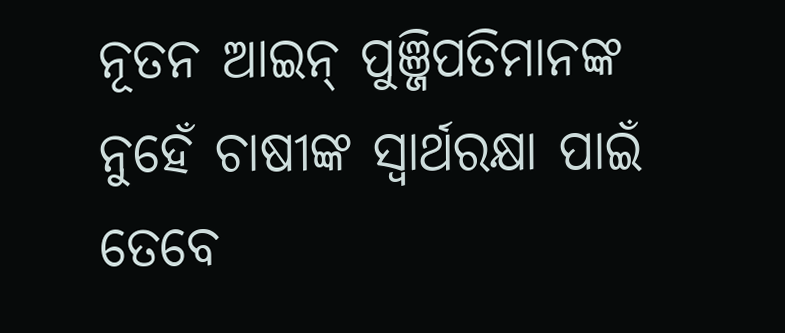ନୂତନ ଆଇନ୍ ପୁଞ୍ଜିପତିମାନଙ୍କ ନୁହେଁ ଚାଷୀଙ୍କ ସ୍ୱାର୍ଥରକ୍ଷା ପାଇଁ ତେବେ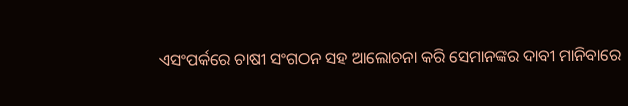ଏସଂପର୍କରେ ଚାଷୀ ସଂଗଠନ ସହ ଆଲୋଚନା କରି ସେମାନଙ୍କର ଦାବୀ ମାନିବାରେ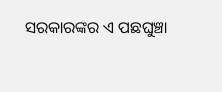ସରକାରଙ୍କର ଏ ପଛଘୁଞ୍ଚା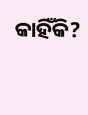କାହିଁକି?